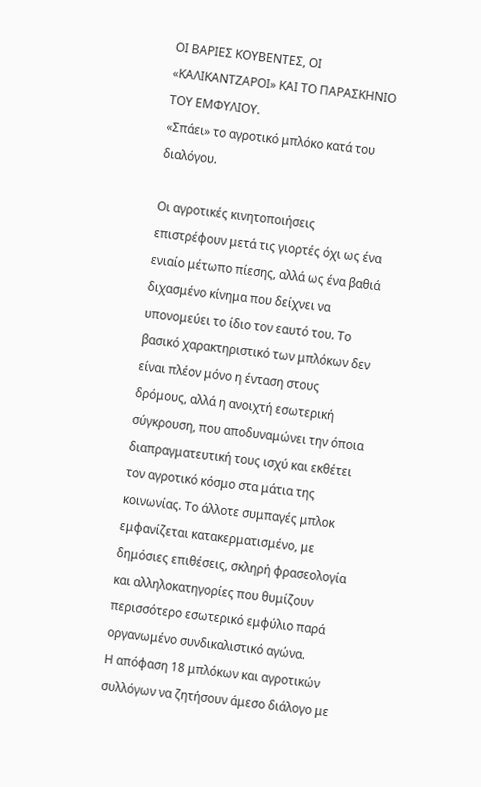ΟΙ ΒΑΡΙΕΣ ΚΟΥΒΕΝΤΕΣ, ΟΙ «ΚΑΛΙΚΑΝΤΖΑΡΟΙ» ΚΑΙ ΤΟ ΠΑΡΑΣΚΗΝΙΟ ΤΟΥ ΕΜΦΥΛΙΟΥ.
«Σπάει» το αγροτικό μπλόκο κατά του διαλόγου.

Οι αγροτικές κινητοποιήσεις επιστρέφουν μετά τις γιορτές όχι ως ένα ενιαίο μέτωπο πίεσης, αλλά ως ένα βαθιά διχασμένο κίνημα που δείχνει να υπονομεύει το ίδιο τον εαυτό του. Το βασικό χαρακτηριστικό των μπλόκων δεν είναι πλέον μόνο η ένταση στους δρόμους, αλλά η ανοιχτή εσωτερική σύγκρουση, που αποδυναμώνει την όποια διαπραγματευτική τους ισχύ και εκθέτει τον αγροτικό κόσμο στα μάτια της κοινωνίας. Το άλλοτε συμπαγές μπλοκ εμφανίζεται κατακερματισμένο, με δημόσιες επιθέσεις, σκληρή φρασεολογία και αλληλοκατηγορίες που θυμίζουν περισσότερο εσωτερικό εμφύλιο παρά οργανωμένο συνδικαλιστικό αγώνα.
Η απόφαση 18 μπλόκων και αγροτικών συλλόγων να ζητήσουν άμεσο διάλογο με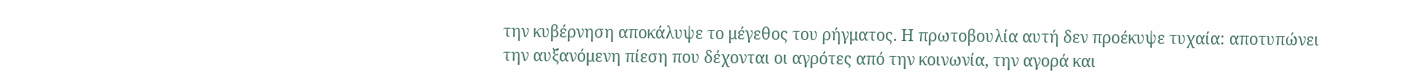την κυβέρνηση αποκάλυψε το μέγεθος του ρήγματος. Η πρωτοβουλία αυτή δεν προέκυψε τυχαία: αποτυπώνει την αυξανόμενη πίεση που δέχονται οι αγρότες από την κοινωνία, την αγορά και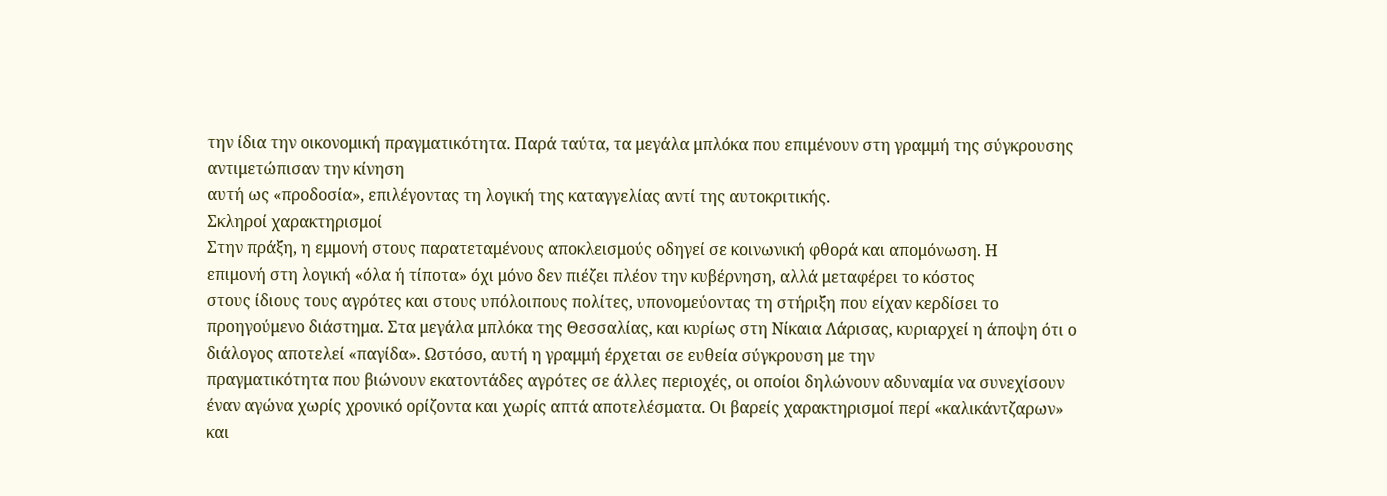την ίδια την οικονομική πραγματικότητα. Παρά ταύτα, τα μεγάλα μπλόκα που επιμένουν στη γραμμή της σύγκρουσης αντιμετώπισαν την κίνηση
αυτή ως «προδοσία», επιλέγοντας τη λογική της καταγγελίας αντί της αυτοκριτικής.
Σκληροί χαρακτηρισμοί
Στην πράξη, η εμμονή στους παρατεταμένους αποκλεισμούς οδηγεί σε κοινωνική φθορά και απομόνωση. Η
επιμονή στη λογική «όλα ή τίποτα» όχι μόνο δεν πιέζει πλέον την κυβέρνηση, αλλά μεταφέρει το κόστος
στους ίδιους τους αγρότες και στους υπόλοιπους πολίτες, υπονομεύοντας τη στήριξη που είχαν κερδίσει το
προηγούμενο διάστημα. Στα μεγάλα μπλόκα της Θεσσαλίας, και κυρίως στη Νίκαια Λάρισας, κυριαρχεί η άποψη ότι ο διάλογος αποτελεί «παγίδα». Ωστόσο, αυτή η γραμμή έρχεται σε ευθεία σύγκρουση με την
πραγματικότητα που βιώνουν εκατοντάδες αγρότες σε άλλες περιοχές, οι οποίοι δηλώνουν αδυναμία να συνεχίσουν έναν αγώνα χωρίς χρονικό ορίζοντα και χωρίς απτά αποτελέσματα. Οι βαρείς χαρακτηρισμοί περί «καλικάντζαρων» και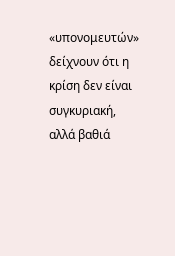«υπονομευτών» δείχνουν ότι η κρίση δεν είναι συγκυριακή, αλλά βαθιά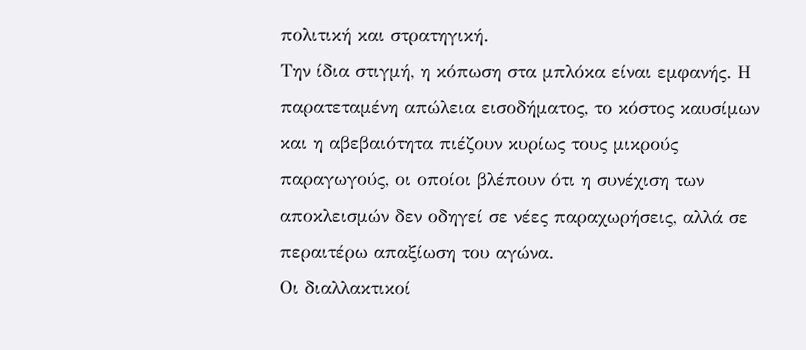πολιτική και στρατηγική.
Την ίδια στιγμή, η κόπωση στα μπλόκα είναι εμφανής. Η παρατεταμένη απώλεια εισοδήματος, το κόστος καυσίμων και η αβεβαιότητα πιέζουν κυρίως τους μικρούς παραγωγούς, οι οποίοι βλέπουν ότι η συνέχιση των αποκλεισμών δεν οδηγεί σε νέες παραχωρήσεις, αλλά σε περαιτέρω απαξίωση του αγώνα.
Οι διαλλακτικοί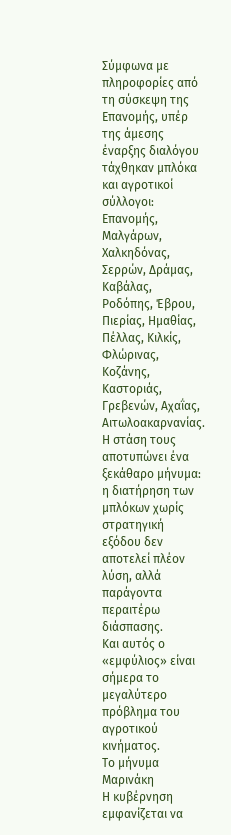Σύμφωνα με πληροφορίες από τη σύσκεψη της Επανομής, υπέρ της άμεσης έναρξης διαλόγου τάχθηκαν μπλόκα και αγροτικοί σύλλογοι: Επανομής, Μαλγάρων, Χαλκηδόνας, Σερρών, Δράμας, Καβάλας,
Ροδόπης, Έβρου, Πιερίας, Ημαθίας, Πέλλας, Κιλκίς, Φλώρινας, Κοζάνης, Καστοριάς, Γρεβενών, Αχαΐας, Αιτωλοακαρνανίας.
Η στάση τους αποτυπώνει ένα ξεκάθαρο μήνυμα: η διατήρηση των μπλόκων χωρίς
στρατηγική εξόδου δεν αποτελεί πλέον λύση, αλλά παράγοντα περαιτέρω διάσπασης.
Και αυτός ο «εμφύλιος» είναι σήμερα το μεγαλύτερο πρόβλημα του αγροτικού κινήματος.
Το μήνυμα Μαρινάκη
Η κυβέρνηση εμφανίζεται να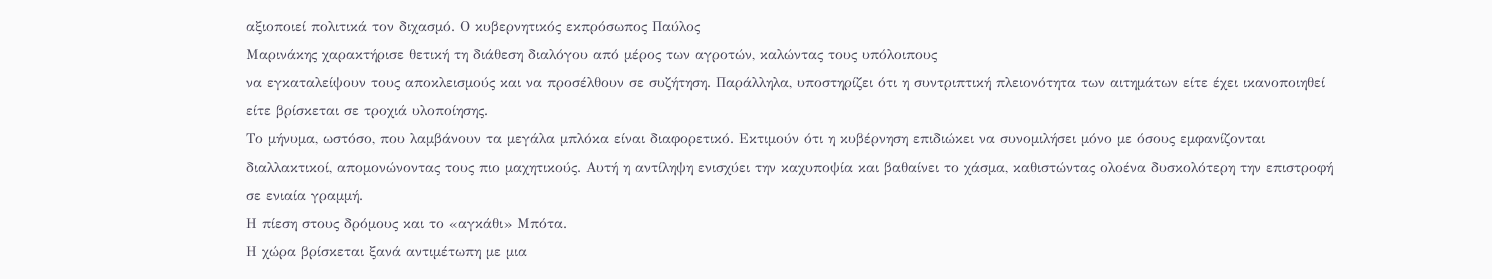αξιοποιεί πολιτικά τον διχασμό. Ο κυβερνητικός εκπρόσωπος Παύλος
Μαρινάκης χαρακτήρισε θετική τη διάθεση διαλόγου από μέρος των αγροτών, καλώντας τους υπόλοιπους
να εγκαταλείψουν τους αποκλεισμούς και να προσέλθουν σε συζήτηση. Παράλληλα, υποστηρίζει ότι η συντριπτική πλειονότητα των αιτημάτων είτε έχει ικανοποιηθεί είτε βρίσκεται σε τροχιά υλοποίησης.
Το μήνυμα, ωστόσο, που λαμβάνουν τα μεγάλα μπλόκα είναι διαφορετικό. Εκτιμούν ότι η κυβέρνηση επιδιώκει να συνομιλήσει μόνο με όσους εμφανίζονται διαλλακτικοί, απομονώνοντας τους πιο μαχητικούς. Αυτή η αντίληψη ενισχύει την καχυποψία και βαθαίνει το χάσμα, καθιστώντας ολοένα δυσκολότερη την επιστροφή σε ενιαία γραμμή.
Η πίεση στους δρόμους και το «αγκάθι» Μπότα.
Η χώρα βρίσκεται ξανά αντιμέτωπη με μια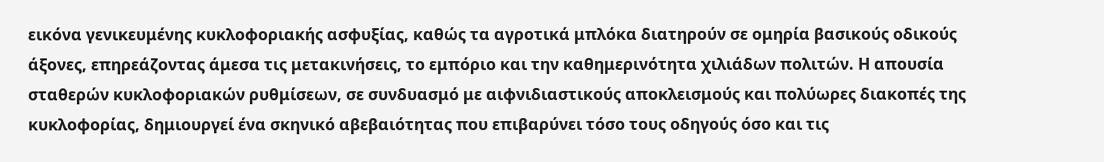εικόνα γενικευμένης κυκλοφοριακής ασφυξίας, καθώς τα αγροτικά μπλόκα διατηρούν σε ομηρία βασικούς οδικούς άξονες, επηρεάζοντας άμεσα τις μετακινήσεις, το εμπόριο και την καθημερινότητα χιλιάδων πολιτών. Η απουσία σταθερών κυκλοφοριακών ρυθμίσεων, σε συνδυασμό με αιφνιδιαστικούς αποκλεισμούς και πολύωρες διακοπές της κυκλοφορίας, δημιουργεί ένα σκηνικό αβεβαιότητας που επιβαρύνει τόσο τους οδηγούς όσο και τις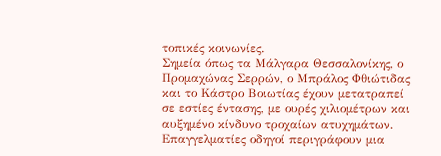τοπικές κοινωνίες.
Σημεία όπως τα Μάλγαρα Θεσσαλονίκης, ο Προμαχώνας Σερρών, ο Μπράλος Φθιώτιδας και το Κάστρο Βοιωτίας έχουν μετατραπεί σε εστίες έντασης, με ουρές χιλιομέτρων και αυξημένο κίνδυνο τροχαίων ατυχημάτων. Επαγγελματίες οδηγοί περιγράφουν μια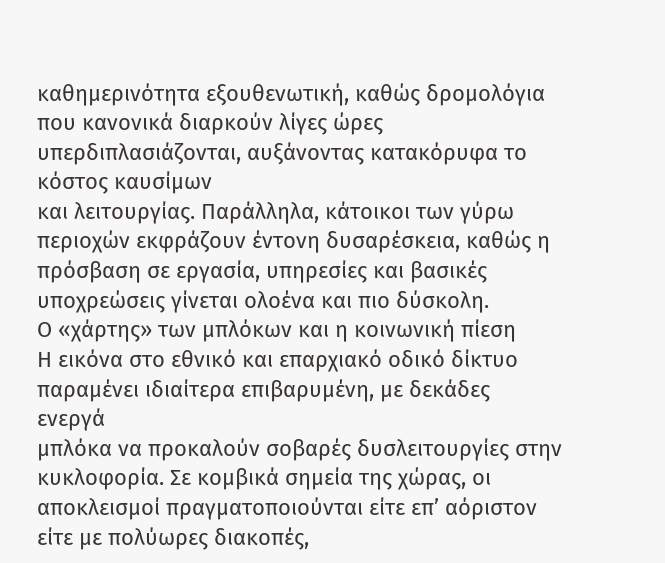καθημερινότητα εξουθενωτική, καθώς δρομολόγια που κανονικά διαρκούν λίγες ώρες υπερδιπλασιάζονται, αυξάνοντας κατακόρυφα το κόστος καυσίμων
και λειτουργίας. Παράλληλα, κάτοικοι των γύρω περιοχών εκφράζουν έντονη δυσαρέσκεια, καθώς η πρόσβαση σε εργασία, υπηρεσίες και βασικές υποχρεώσεις γίνεται ολοένα και πιο δύσκολη.
Ο «χάρτης» των μπλόκων και η κοινωνική πίεση
Η εικόνα στο εθνικό και επαρχιακό οδικό δίκτυο παραμένει ιδιαίτερα επιβαρυμένη, με δεκάδες ενεργά
μπλόκα να προκαλούν σοβαρές δυσλειτουργίες στην κυκλοφορία. Σε κομβικά σημεία της χώρας, οι αποκλεισμοί πραγματοποιούνται είτε επ’ αόριστον είτε με πολύωρες διακοπές,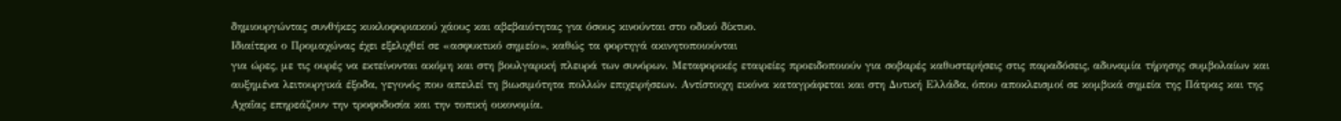δημιουργώντας συνθήκες κυκλοφοριακού χάους και αβεβαιότητας για όσους κινούνται στο οδικό δίκτυο.
Ιδιαίτερα ο Προμαχώνας έχει εξελιχθεί σε «ασφυκτικό σημείο», καθώς τα φορτηγά ακινητοποιούνται
για ώρες, με τις ουρές να εκτείνονται ακόμη και στη βουλγαρική πλευρά των συνόρων. Μεταφορικές εταιρείες προειδοποιούν για σοβαρές καθυστερήσεις στις παραδόσεις, αδυναμία τήρησης συμβολαίων και αυξημένα λειτουργικά έξοδα, γεγονός που απειλεί τη βιωσιμότητα πολλών επιχειρήσεων. Αντίστοιχη εικόνα καταγράφεται και στη Δυτική Ελλάδα, όπου αποκλεισμοί σε κομβικά σημεία της Πάτρας και της Αχαΐας επηρεάζουν την τροφοδοσία και την τοπική οικονομία.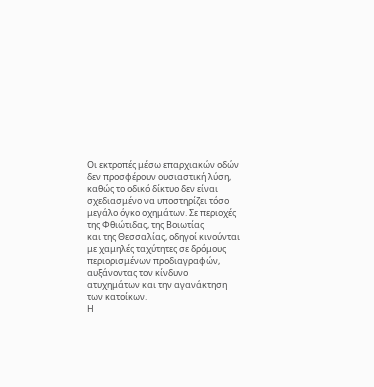Οι εκτροπές μέσω επαρχιακών οδών δεν προσφέρουν ουσιαστική λύση, καθώς το οδικό δίκτυο δεν είναι σχεδιασμένο να υποστηρίζει τόσο μεγάλο όγκο οχημάτων. Σε περιοχές της Φθιώτιδας, της Βοιωτίας
και της Θεσσαλίας, οδηγοί κινούνται με χαμηλές ταχύτητες σε δρόμους περιορισμένων προδιαγραφών, αυξάνοντας τον κίνδυνο ατυχημάτων και την αγανάκτηση των κατοίκων.
Η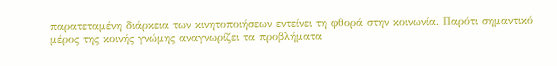παρατεταμένη διάρκεια των κινητοποιήσεων εντείνει τη φθορά στην κοινωνία. Παρότι σημαντικό
μέρος της κοινής γνώμης αναγνωρίζει τα προβλήματα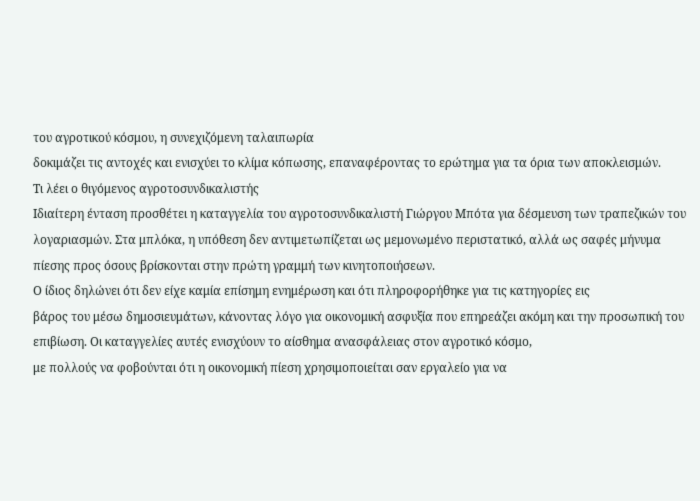του αγροτικού κόσμου, η συνεχιζόμενη ταλαιπωρία
δοκιμάζει τις αντοχές και ενισχύει το κλίμα κόπωσης, επαναφέροντας το ερώτημα για τα όρια των αποκλεισμών.
Τι λέει ο θιγόμενος αγροτοσυνδικαλιστής
Ιδιαίτερη ένταση προσθέτει η καταγγελία του αγροτοσυνδικαλιστή Γιώργου Μπότα για δέσμευση των τραπεζικών του λογαριασμών. Στα μπλόκα, η υπόθεση δεν αντιμετωπίζεται ως μεμονωμένο περιστατικό, αλλά ως σαφές μήνυμα πίεσης προς όσους βρίσκονται στην πρώτη γραμμή των κινητοποιήσεων.
Ο ίδιος δηλώνει ότι δεν είχε καμία επίσημη ενημέρωση και ότι πληροφορήθηκε για τις κατηγορίες εις
βάρος του μέσω δημοσιευμάτων, κάνοντας λόγο για οικονομική ασφυξία που επηρεάζει ακόμη και την προσωπική του επιβίωση. Οι καταγγελίες αυτές ενισχύουν το αίσθημα ανασφάλειας στον αγροτικό κόσμο,
με πολλούς να φοβούνται ότι η οικονομική πίεση χρησιμοποιείται σαν εργαλείο για να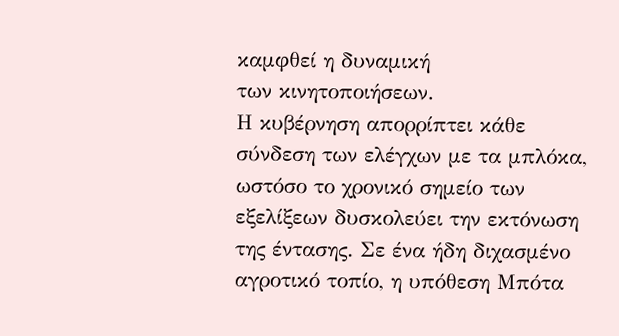καμφθεί η δυναμική
των κινητοποιήσεων.
Η κυβέρνηση απορρίπτει κάθε σύνδεση των ελέγχων με τα μπλόκα, ωστόσο το χρονικό σημείο των εξελίξεων δυσκολεύει την εκτόνωση της έντασης. Σε ένα ήδη διχασμένο αγροτικό τοπίο, η υπόθεση Μπότα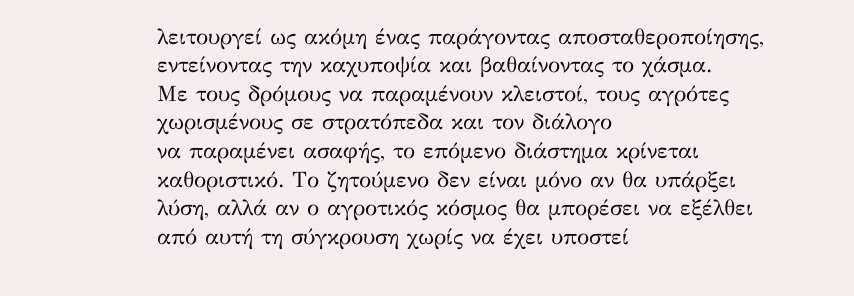λειτουργεί ως ακόμη ένας παράγοντας αποσταθεροποίησης, εντείνοντας την καχυποψία και βαθαίνοντας το χάσμα.
Με τους δρόμους να παραμένουν κλειστοί, τους αγρότες χωρισμένους σε στρατόπεδα και τον διάλογο
να παραμένει ασαφής, το επόμενο διάστημα κρίνεται καθοριστικό. Το ζητούμενο δεν είναι μόνο αν θα υπάρξει λύση, αλλά αν ο αγροτικός κόσμος θα μπορέσει να εξέλθει από αυτή τη σύγκρουση χωρίς να έχει υποστεί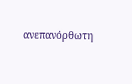ανεπανόρθωτη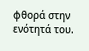φθορά στην ενότητά του.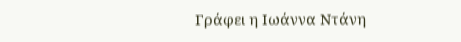Γράφει η Ιωάννα Ντάνη